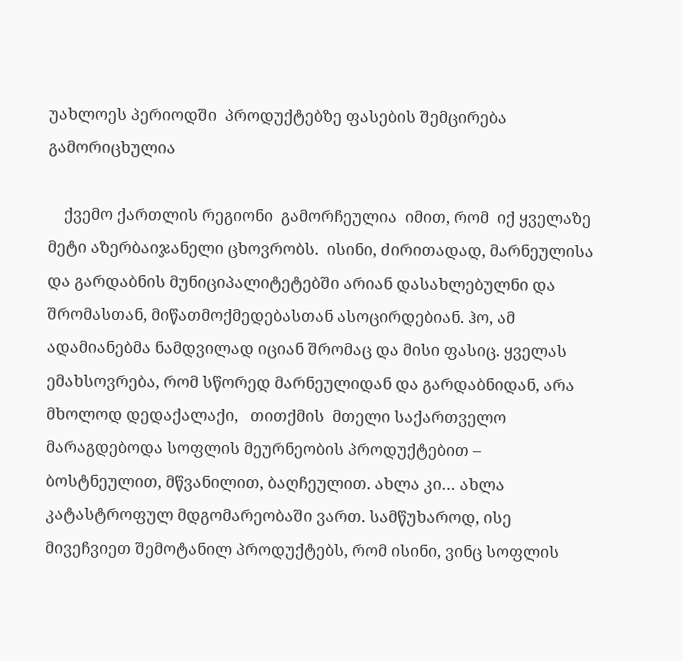უახლოეს პერიოდში  პროდუქტებზე ფასების შემცირება გამორიცხულია

    ქვემო ქართლის რეგიონი  გამორჩეულია  იმით, რომ  იქ ყველაზე მეტი აზერბაიჯანელი ცხოვრობს.  ისინი, ძირითადად, მარნეულისა და გარდაბნის მუნიციპალიტეტებში არიან დასახლებულნი და შრომასთან, მიწათმოქმედებასთან ასოცირდებიან. ჰო, ამ ადამიანებმა ნამდვილად იციან შრომაც და მისი ფასიც. ყველას ემახსოვრება, რომ სწორედ მარნეულიდან და გარდაბნიდან, არა მხოლოდ დედაქალაქი,   თითქმის  მთელი საქართველო მარაგდებოდა სოფლის მეურნეობის პროდუქტებით – ბოსტნეულით, მწვანილით, ბაღჩეულით. ახლა კი… ახლა  კატასტროფულ მდგომარეობაში ვართ. სამწუხაროდ, ისე მივეჩვიეთ შემოტანილ პროდუქტებს, რომ ისინი, ვინც სოფლის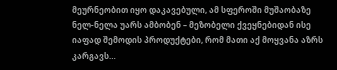მეურნეობით იყო დაკავებული, ამ სფეროში მუშაობაზე ნელ-ნელა უარს ამბობენ – მეზობელი ქვეყნებიდან ისე  იაფად შემოდის პროდუქტები, რომ მათი აქ მოყვანა აზრს კარგავს…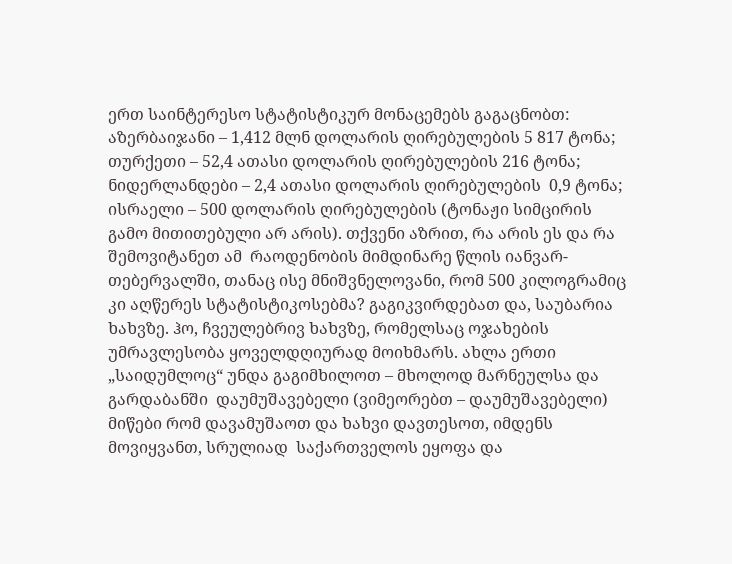ერთ საინტერესო სტატისტიკურ მონაცემებს გაგაცნობთ: აზერბაიჯანი – 1,412 მლნ დოლარის ღირებულების 5 817 ტონა; თურქეთი – 52,4 ათასი დოლარის ღირებულების 216 ტონა; ნიდერლანდები – 2,4 ათასი დოლარის ღირებულების  0,9 ტონა; ისრაელი – 500 დოლარის ღირებულების (ტონაჟი სიმცირის გამო მითითებული არ არის). თქვენი აზრით, რა არის ეს და რა შემოვიტანეთ ამ  რაოდენობის მიმდინარე წლის იანვარ-თებერვალში, თანაც ისე მნიშვნელოვანი, რომ 500 კილოგრამიც კი აღწერეს სტატისტიკოსებმა? გაგიკვირდებათ და, საუბარია ხახვზე. ჰო, ჩვეულებრივ ხახვზე, რომელსაც ოჯახების უმრავლესობა ყოველდღიურად მოიხმარს. ახლა ერთი „საიდუმლოც“ უნდა გაგიმხილოთ – მხოლოდ მარნეულსა და გარდაბანში  დაუმუშავებელი (ვიმეორებთ – დაუმუშავებელი) მიწები რომ დავამუშაოთ და ხახვი დავთესოთ, იმდენს მოვიყვანთ, სრულიად  საქართველოს ეყოფა და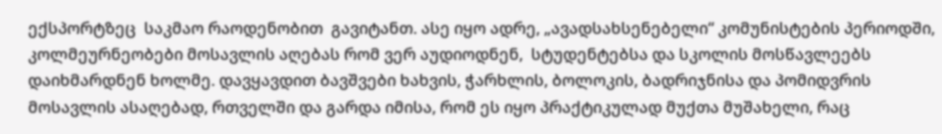ექსპორტზეც  საკმაო რაოდენობით  გავიტანთ. ასე იყო ადრე, „ავადსახსენებელი“ კომუნისტების პერიოდში,   კოლმეურნეობები მოსავლის აღებას რომ ვერ აუდიოდნენ,  სტუდენტებსა და სკოლის მოსწავლეებს  დაიხმარდნენ ხოლმე. დავყავდით ბავშვები ხახვის, ჭარხლის, ბოლოკის, ბადრიჯნისა და პომიდვრის მოსავლის ასაღებად, რთველში და გარდა იმისა, რომ ეს იყო პრაქტიკულად მუქთა მუშახელი, რაც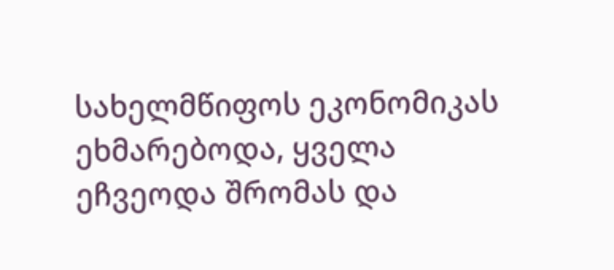სახელმწიფოს ეკონომიკას ეხმარებოდა, ყველა ეჩვეოდა შრომას და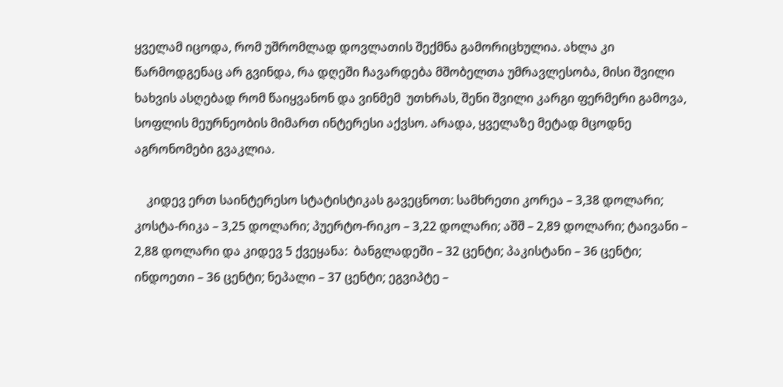ყველამ იცოდა, რომ უშრომლად დოვლათის შექმნა გამორიცხულია. ახლა კი წარმოდგენაც არ გვინდა, რა დღეში ჩავარდება მშობელთა უმრავლესობა, მისი შვილი ხახვის ასღებად რომ წაიყვანონ და ვინმემ  უთხრას, შენი შვილი კარგი ფერმერი გამოვა, სოფლის მეურნეობის მიმართ ინტერესი აქვსო. არადა, ყველაზე მეტად მცოდნე აგრონომები გვაკლია.

    კიდევ ერთ საინტერესო სტატისტიკას გავეცნოთ: სამხრეთი კორეა – 3,38 დოლარი; კოსტა-რიკა – 3,25 დოლარი; პუერტო-რიკო – 3,22 დოლარი; აშშ – 2,89 დოლარი; ტაივანი – 2,88 დოლარი და კიდევ 5 ქვეყანა:  ბანგლადეში – 32 ცენტი; პაკისტანი – 36 ცენტი; ინდოეთი – 36 ცენტი; ნეპალი – 37 ცენტი; ეგვიპტე –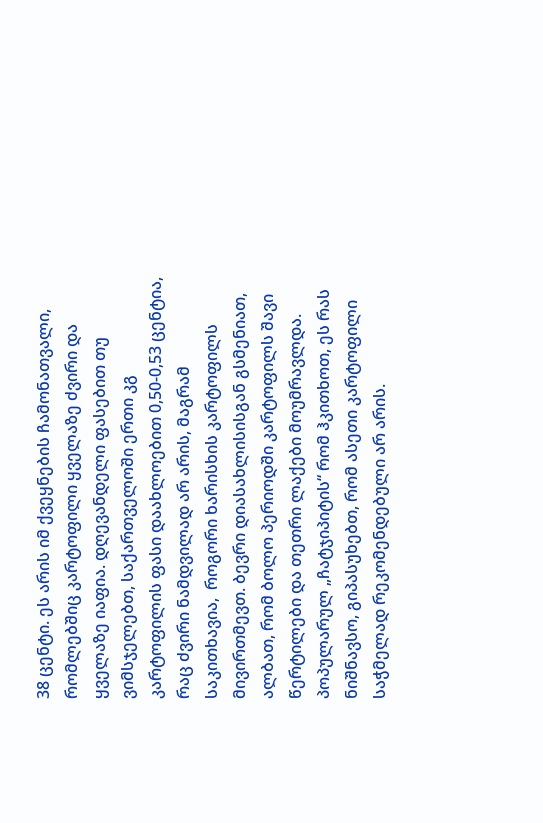38 ცენტი. ეს არის იმ ქვეყნების ჩამონათვალი, რომლებშიც კარტოფილი ყველაზე ძვირი და ყველაზე იაფია. დღევანდელი ფასებით თუ ვიმსჯელებთ, საქართველოში ერთი კგ კარტოფილის ფასი დაახლოებით 0,50-0,53 ცენტია, რაც ძვირი ნამდვილად არ არის, მაგრამ  საკითხავია,  როგორი ხარისხის კარტოფილს მივირთმევთ. ბევრი დიასახლისისგან გსმენიათ, ალბათ, რომ ბოლო პერიოდში კარტოფილს შავი წერტილები და თეთრი ლაქები მოუმრავლდა. პოპულარულ „ჩატჯიპიტის“ რომ ჰკითხოთ, ეს რას ნიშნავსო, გიპასუხებთ, რომ ასეთი კარტოფილი საჭმელად რეკომენდებული არ არის.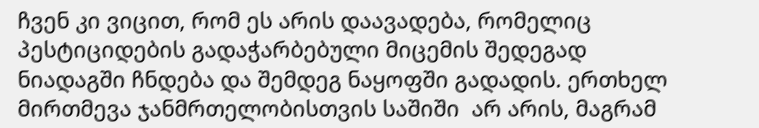ჩვენ კი ვიცით, რომ ეს არის დაავადება, რომელიც პესტიციდების გადაჭარბებული მიცემის შედეგად ნიადაგში ჩნდება და შემდეგ ნაყოფში გადადის. ერთხელ  მირთმევა ჯანმრთელობისთვის საშიში  არ არის, მაგრამ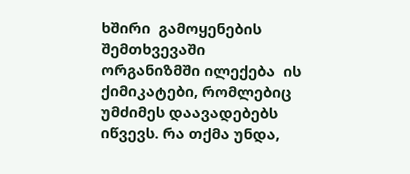ხშირი  გამოყენების შემთხვევაში  ორგანიზმში ილექება  ის ქიმიკატები, რომლებიც  უმძიმეს დაავადებებს  იწვევს. რა თქმა უნდა,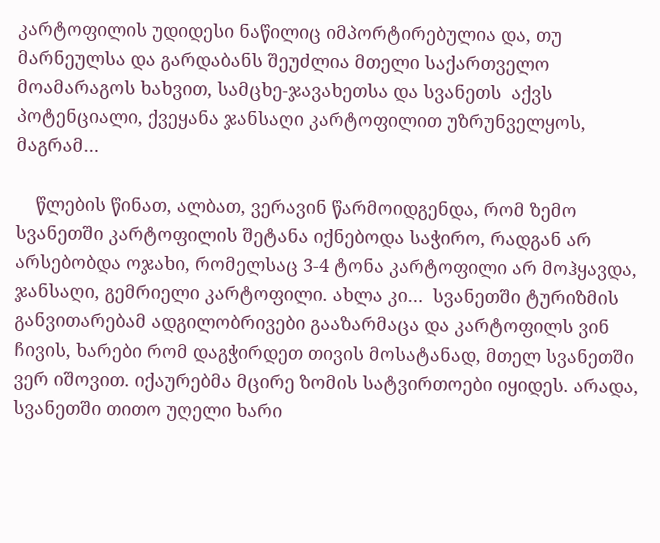კარტოფილის უდიდესი ნაწილიც იმპორტირებულია და, თუ მარნეულსა და გარდაბანს შეუძლია მთელი საქართველო მოამარაგოს ხახვით, სამცხე-ჯავახეთსა და სვანეთს  აქვს პოტენციალი, ქვეყანა ჯანსაღი კარტოფილით უზრუნველყოს, მაგრამ…

    წლების წინათ, ალბათ, ვერავინ წარმოიდგენდა, რომ ზემო სვანეთში კარტოფილის შეტანა იქნებოდა საჭირო, რადგან არ არსებობდა ოჯახი, რომელსაც 3-4 ტონა კარტოფილი არ მოჰყავდა, ჯანსაღი, გემრიელი კარტოფილი. ახლა კი…  სვანეთში ტურიზმის განვითარებამ ადგილობრივები გააზარმაცა და კარტოფილს ვინ ჩივის, ხარები რომ დაგჭირდეთ თივის მოსატანად, მთელ სვანეთში  ვერ იშოვით. იქაურებმა მცირე ზომის სატვირთოები იყიდეს. არადა, სვანეთში თითო უღელი ხარი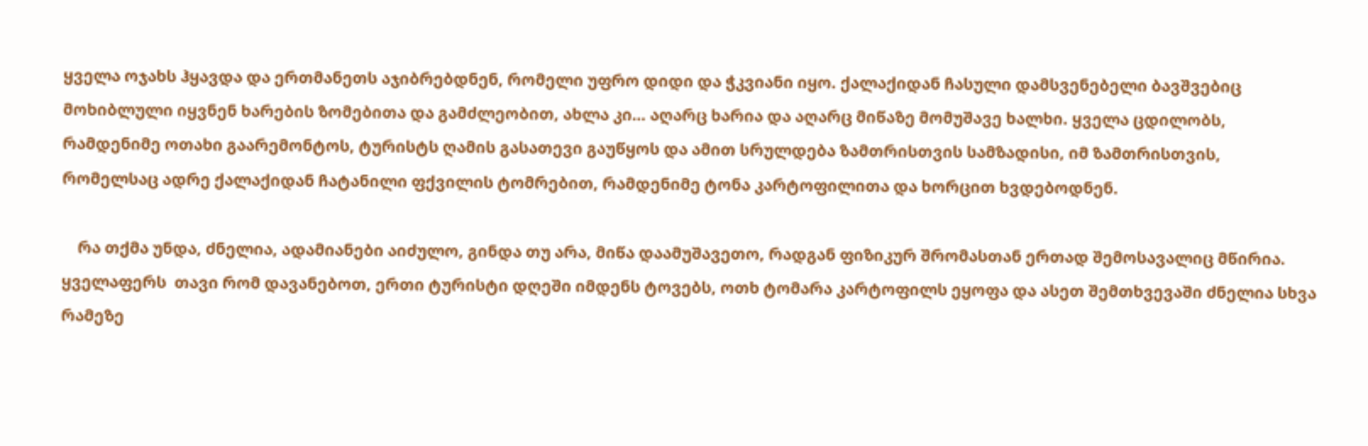ყველა ოჯახს ჰყავდა და ერთმანეთს აჯიბრებდნენ, რომელი უფრო დიდი და ჭკვიანი იყო. ქალაქიდან ჩასული დამსვენებელი ბავშვებიც მოხიბლული იყვნენ ხარების ზომებითა და გამძლეობით, ახლა კი… აღარც ხარია და აღარც მიწაზე მომუშავე ხალხი. ყველა ცდილობს, რამდენიმე ოთახი გაარემონტოს, ტურისტს ღამის გასათევი გაუწყოს და ამით სრულდება ზამთრისთვის სამზადისი, იმ ზამთრისთვის, რომელსაც ადრე ქალაქიდან ჩატანილი ფქვილის ტომრებით, რამდენიმე ტონა კარტოფილითა და ხორცით ხვდებოდნენ.

    რა თქმა უნდა, ძნელია, ადამიანები აიძულო, გინდა თუ არა, მიწა დაამუშავეთო, რადგან ფიზიკურ შრომასთან ერთად შემოსავალიც მწირია. ყველაფერს  თავი რომ დავანებოთ, ერთი ტურისტი დღეში იმდენს ტოვებს, ოთხ ტომარა კარტოფილს ეყოფა და ასეთ შემთხვევაში ძნელია სხვა რამეზე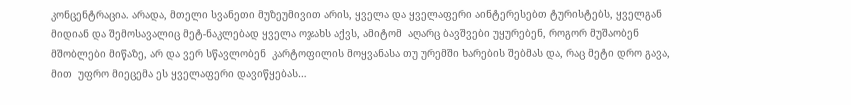კონცენტრაცია. არადა, მთელი სვანეთი მუზეუმივით არის, ყველა და ყველაფერი აინტერესებთ ტურისტებს, ყველგან მიდიან და შემოსავალიც მეტ-ნაკლებად ყველა ოჯახს აქვს, ამიტომ  აღარც ბავშვები უყურებენ, როგორ მუშაობენ მშობლები მიწაზე, არ და ვერ სწავლობენ  კარტოფილის მოყვანასა თუ ურემში ხარების შებმას და, რაც მეტი დრო გავა, მით  უფრო მიეცემა ეს ყველაფერი დავიწყებას…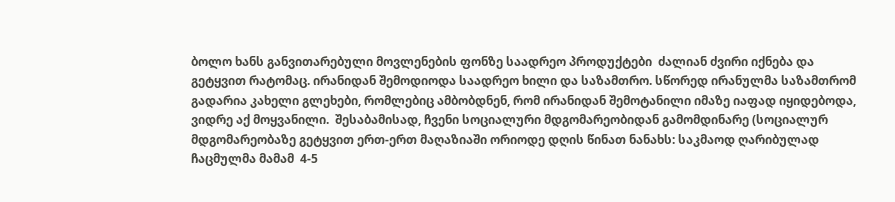ბოლო ხანს განვითარებული მოვლენების ფონზე საადრეო პროდუქტები  ძალიან ძვირი იქნება და  გეტყვით რატომაც. ირანიდან შემოდიოდა საადრეო ხილი და საზამთრო. სწორედ ირანულმა საზამთრომ გადარია კახელი გლეხები, რომლებიც ამბობდნენ, რომ ირანიდან შემოტანილი იმაზე იაფად იყიდებოდა, ვიდრე აქ მოყვანილი.  შესაბამისად, ჩვენი სოციალური მდგომარეობიდან გამომდინარე (სოციალურ მდგომარეობაზე გეტყვით ერთ-ერთ მაღაზიაში ორიოდე დღის წინათ ნანახს: საკმაოდ ღარიბულად ჩაცმულმა მამამ  4-5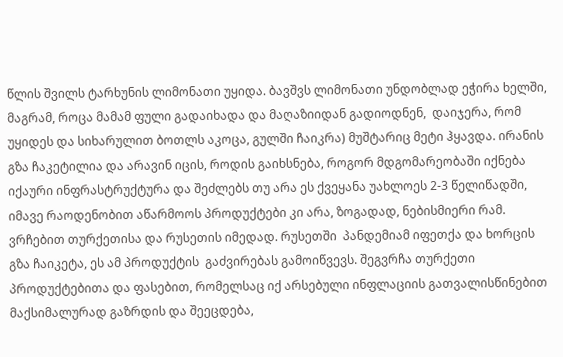წლის შვილს ტარხუნის ლიმონათი უყიდა. ბავშვს ლიმონათი უნდობლად ეჭირა ხელში, მაგრამ, როცა მამამ ფული გადაიხადა და მაღაზიიდან გადიოდნენ,  დაიჯერა, რომ უყიდეს და სიხარულით ბოთლს აკოცა, გულში ჩაიკრა) მუშტარიც მეტი ჰყავდა. ირანის გზა ჩაკეტილია და არავინ იცის, როდის გაიხსნება, როგორ მდგომარეობაში იქნება იქაური ინფრასტრუქტურა და შეძლებს თუ არა ეს ქვეყანა უახლოეს 2-3 წელიწადში, იმავე რაოდენობით აწარმოოს პროდუქტები კი არა, ზოგადად, ნებისმიერი რამ. ვრჩებით თურქეთისა და რუსეთის იმედად. რუსეთში  პანდემიამ იფეთქა და ხორცის გზა ჩაიკეტა, ეს ამ პროდუქტის  გაძვირებას გამოიწვევს. შეგვრჩა თურქეთი პროდუქტებითა და ფასებით, რომელსაც იქ არსებული ინფლაციის გათვალისწინებით მაქსიმალურად გაზრდის და შეეცდება,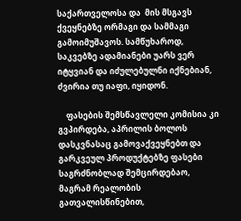საქართველოსა და  მის მსგავს ქვეყნებზე ორმაგი და სამმაგი გამოიმუშავოს. სამწუხაროდ, საკვებზე ადამიანები უარს ვერ იტყვიან და იძულებულნი იქნებიან, ძვირია თუ იაფი, იყიდონ.

    ფასების შემსწავლელი კომისია კი გვპირდება, აპრილის ბოლოს დასკვნასაც გამოვაქვეყნებთ და გარკვეულ პროდუქტებზე ფასები საგრძნობლად შემცირდებაო, მაგრამ რეალობის გათვალისწინებით,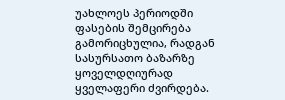უახლოეს პერიოდში  ფასების შემცირება გამორიცხულია, რადგან სასურსათო ბაზარზე ყოველდღიურად ყველაფერი ძვირდება.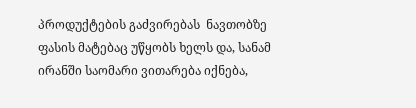პროდუქტების გაძვირებას  ნავთობზე  ფასის მატებაც უწყობს ხელს და, სანამ ირანში საომარი ვითარება იქნება,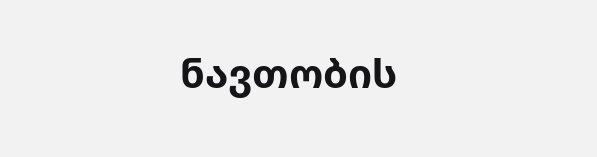ნავთობის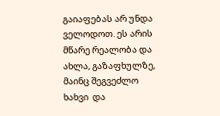გაიაფებას არ უნდა ველოდოთ. ეს არის მწარე რეალობა და ახლა, გაზაფხულზე, მაინც შეგვეძლო ხახვი  და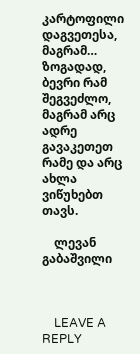კარტოფილი დაგვეთესა, მაგრამ… ზოგადად, ბევრი რამ შეგვეძლო, მაგრამ არც ადრე გავაკეთეთ რამე და არც ახლა ვიწუხებთ თავს.

    ლევან გაბაშვილი



    LEAVE A REPLY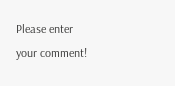Please enter your comment!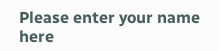Please enter your name here